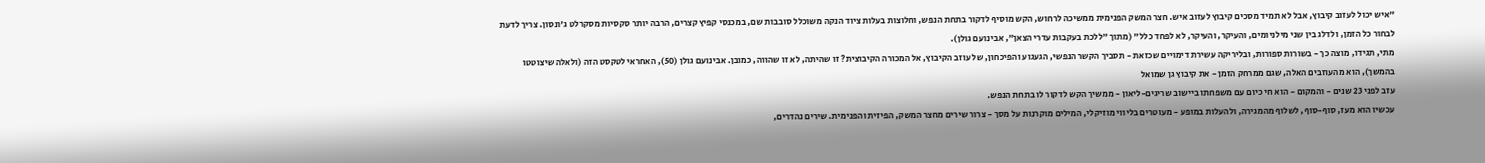"איש יכול לעזוב קיבוץ, אבל לא תמיד מסכים קיבוץ לעזוב איש. חצר המשק הפנימית ממשיכה לרחוש, הקש מוסיף לדקור בתחת הנפש, וחלוצות בעלות ציוד הנקה משוכלל סובבות שם, במכנסי קפיץ קצרים, הרבה יותר סקסיות מסקרלט ג'ונסון. צריך לדעת לבחור כל הזמן, ולדלג בין שני מילניומים, והעיקר, והעיקר, לא לפחד כלל" (מתוך "ללכת בעקבות עדרי הצאן", אבינועם גולן).
מתי, תגידו, מוצה כך - בשורות ספורות, ובליריקה עשירת דימויים שכזאת - תסביך הקשר הנפשי, הגעגוע והפיכחון, של עוזב הקיבוץ, אל המכורה הקיבוצית? זו שהיתה, לא זו שהווה, כמובן. אבינועם גולן (50), האחראי לטקסט הזה (ולאלה שיצוטטו בהמשך), הוא מהעוזבים האלה, שגם ממרחק הזמן - את קיבוץ גן שמואל
עזב לפני 23 שנים - והמקום - הוא חי כיום עם משפחתו ביישוב שריגים-ליאון - ממשיך הקש לדקור לו בתחת הנפש.
עכשיו הוא מעז, סוף-סוף, לשלוף מהמגירה, ולהעלות במופע - מעוטרים בליווי מוזיקלי, המילים מוקרנות על מסך - צרור שירים מחצר המשק, הפיזית והפנימית. שירים נהדרים,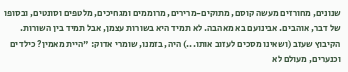שנונים, מחורזים מעשה קוסם, מתוקים-מרירים, מרוממים ומגחיכים, מלטפים וסונטים, ובסופו של דבר, אוהבים. אבינועם בא מאהבה. לא תמיד היא בשורות עצמן, אבל תמיד בין השורות.
הקיבוץ שעזב (ושאינו מסכים לעזוב אותו...) היה, בזמנו, שומרי אדוק: "היית מאמין? כילדים וכנערים, מעולם לא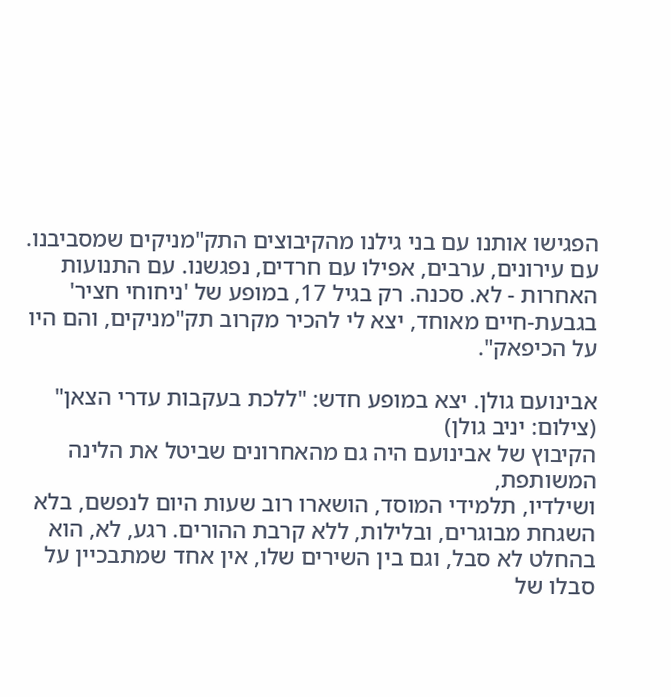הפגישו אותנו עם בני גילנו מהקיבוצים התק"מניקים שמסביבנו. עם עירונים, ערבים, אפילו עם חרדים, נפגשנו. עם התנועות האחרות - לא. סכנה. רק בגיל 17, במופע של 'ניחוחי חציר' בגבעת-חיים מאוחד, יצא לי להכיר מקרוב תק"מניקים, והם היו על הכיפאק".

אבינועם גולן. יצא במופע חדש: "ללכת בעקבות עדרי הצאן" (צילום: יניב גולן)
הקיבוץ של אבינועם היה גם מהאחרונים שביטל את הלינה המשותפת,
ושילדיו, תלמידי המוסד, הושארו רוב שעות היום לנפשם, בלא השגחת מבוגרים, ובלילות, ללא קרבת ההורים. רגע, לא, הוא בהחלט לא סבל, וגם בין השירים שלו, אין אחד שמתבכיין על סבלו של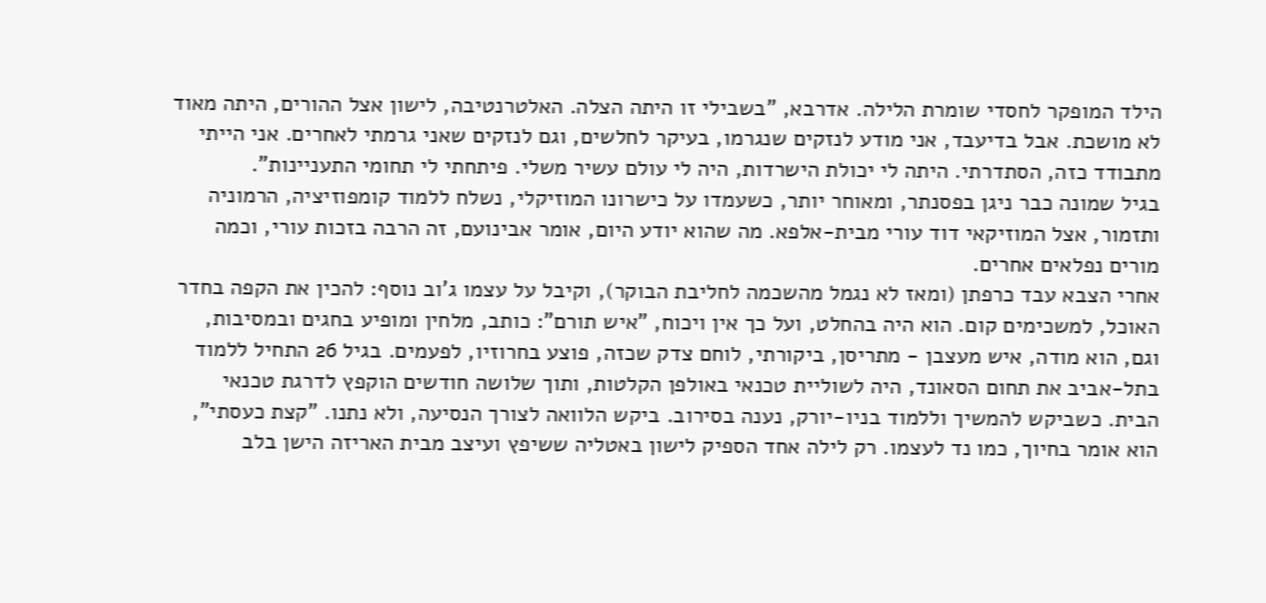הילד המופקר לחסדי שומרת הלילה. אדרבא, "בשבילי זו היתה הצלה. האלטרנטיבה, לישון אצל ההורים, היתה מאוד לא מושכת. אבל בדיעבד, אני מודע לנזקים שנגרמו, בעיקר לחלשים, וגם לנזקים שאני גרמתי לאחרים. אני הייתי מתבודד כזה, הסתדרתי. היתה לי יכולת הישרדות, היה לי עולם עשיר משלי. פיתחתי לי תחומי התעניינות".
בגיל שמונה כבר ניגן בפסנתר, ומאוחר יותר, כשעמדו על כישרונו המוזיקלי, נשלח ללמוד קומפוזיציה, הרמוניה ותזמור, אצל המוזיקאי דוד עורי מבית-אלפא. מה שהוא יודע היום, אומר אבינועם, זה הרבה בזכות עורי, וכמה מורים נפלאים אחרים.
אחרי הצבא עבד כרפתן (ומאז לא נגמל מהשכמה לחליבת הבוקר), וקיבל על עצמו ג'וב נוסף: להכין את הקפה בחדר האוכל, למשכימים קום. הוא היה בהחלט, ועל כך אין ויכוח, "איש תורם": כותב, מלחין ומופיע בחגים ובמסיבות, וגם, הוא מודה, איש מעצבן - מתריסן, ביקורתי, לוחם צדק שכזה, פוצע בחרוזיו, לפעמים. בגיל 26 התחיל ללמוד בתל-אביב את תחום הסאונד, היה לשוליית טכנאי באולפן הקלטות, ותוך שלושה חודשים הוקפץ לדרגת טכנאי הבית. כשביקש להמשיך וללמוד בניו-יורק, נענה בסירוב. ביקש הלוואה לצורך הנסיעה, ולא נתנו. "קצת כעסתי", הוא אומר בחיוך, כמו נד לעצמו. רק לילה אחד הספיק לישון באטליה ששיפץ ועיצב מבית האריזה הישן בלב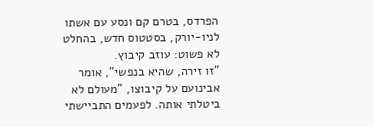הפרדס, בטרם קם ונסע עם אשתו לניו-יורק, בסטטוס חדש, בהחלט לא פשוט: עוזב קיבוץ.
"זו זירה, שהיא בנפשי", אומר אבינועם על קיבוצו, "מעולם לא ביטלתי אותה. לפעמים התביישתי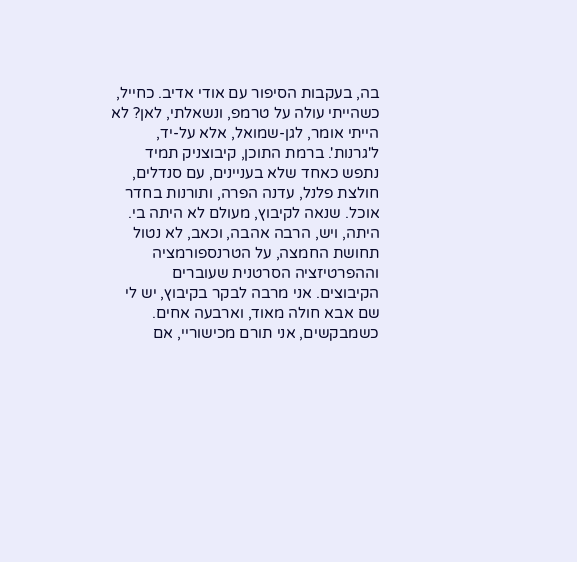בה, בעקבות הסיפור עם אודי אדיב. כחייל, כשהייתי עולה על טרמפ, ונשאלתי, לאן? לא הייתי אומר, לגן-שמואל, אלא על-יד, ל'גרנות'. ברמת התוכן, קיבוצניק תמיד נתפש כאחד שלא בעניינים, עם סנדלים, חולצת פלנל, עדנה הפרה, ותורנות בחדר אוכל. שנאה לקיבוץ, מעולם לא היתה בי. היתה, ויש, הרבה אהבה, וכאב, לא נטול תחושת החמצה, על הטרנספורמציה וההפרטיזציה הסרטנית שעוברים הקיבוצים. אני מרבה לבקר בקיבוץ, יש לי שם אבא חולה מאוד, וארבעה אחים. כשמבקשים, אני תורם מכישוריי, אם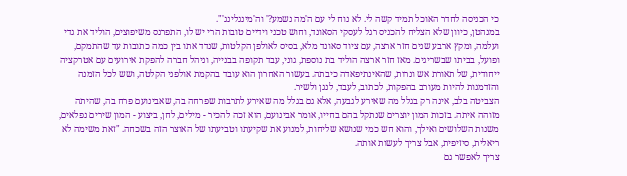כי הכניסה לחדר האוכל תמיד קשה לי. לא נוח לי עם ה'מה נשמע?' וה'מינגלינג'".
במנהטן, כיוון שלא הצליח להכניס רגל לעסקי הסאונד, וחוש טכני וידיים טובות הרי יש לו, התפרנס משיפוצים, הוליד את גדי ועלמה, ומקץ ארבע שנים חזר ארצה, עם ציוד סאונד מלא, בסיס לאולפן הקלטות, שנדד אתו בין כמה כתובות עד שהתמקם, ופועל, בביתו שבשריגים. מאז חזר ארצה הוליד בת נוספת, גוני, עבד תקופה בבנייה, וניהל חברה להפקת אירועים עם אטרקציה ייחודית, של תאורת אש ונרות, שהאינתיפאדה כיבתה. בעשור האחרון הוא עובד בהקמת אולפני הקלטה, ושש לכל הזמנה והזדמנות להיות מעורב בהפקות, לכתוב, לעבד, לנגן ולשיר.
הצביטה בלב, אינה רק בגלל מה שאירע לגבעה, אלא גם בגלל מה שאירע לתרבות שפרחה בה, שאבינועם פרח בה, שהיתה מזוהה איתה. בזכות המון יוצרים שנתקל בהם בחייו, אומר אבינועם, הוא זכה להכיר - מילים, לחן, ביצוע - המון שירים נפלאים, משנות השלושים ואילך, והוא חש כמי שנושא שליחות, למנוע את שקיעתו וטביעתו של האוצר הזה בשכחה. "זאת משימה לא ריאלית, סיזיפית, אבל צריך לעשות אותה.
צריך לאפשר גם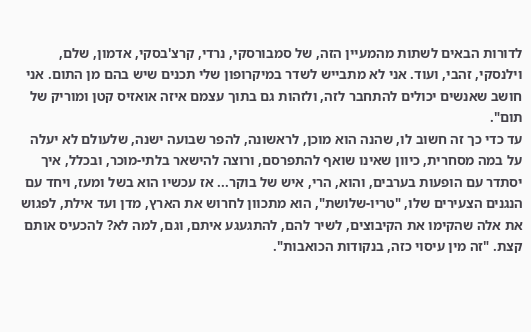לדורות הבאים לשתות מהמעיין הזה, של סמבורסקי, נרדי, קרצ'בסקי, אדמון, שלם, וילנסקי, זהבי, ועוד. אני לא מתבייש לשדר במיקרופון שלי תכנים שיש בהם מן התום. אני חושב שאנשים יכולים להתחבר לזה, ולזהות גם בתוך עצמם איזה אואזיס קטן ומוריק של תום".
עד כדי כך זה חשוב לו, שהנה הוא מוכן, לראשונה, להפר שבועה ישנה, שלעולם לא יעלה על במה מסחרית, כיוון שאינו שואף להתפרסם, ורוצה להישאר בלתי-מוכר, ובכלל, איך יסתדר עם הופעות בערבים, והוא, הרי, איש של בוקר... אז עכשיו הוא בשל ומעז, ויחד עם הנגנים הצעירים שלו, "טריו-שלושת", הוא מתכוון לחרוש את הארץ, מדן ועד אילת, לפגוש את אלה שהקימו את הקיבוצים, לשיר להם, להתגעגע איתם, וגם, למה לא? להכעיס אותם קצת. "זה מין עיסוי כזה, בנקודות הכואבות".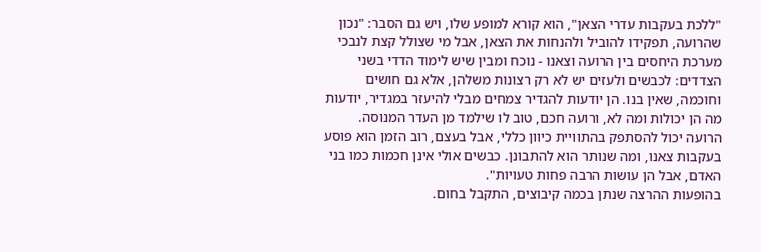"ללכת בעקבות עדרי הצאן", הוא קורא למופע שלו, ויש גם הסבר: "נכון שהרועה, תפקידו להוביל ולהנחות את הצאן, אבל מי שצולל קצת לנבכי מערכת היחסים בין הרועה וצאנו - נוכח ומבין שיש לימוד הדדי בשני הצדדים: לכבשים ולעזים יש לא רק רצונות משלהן, אלא גם חושים וחוכמה, שאין בנו. הן יודעות להגדיר צמחים מבלי להיעזר במגדיר, יודעות מה הן יכולות ומה לא, ורועה חכם, טוב לו שילמד מן העדר המנוסה. הרועה יכול להסתפק בהתוויית כיוון כללי, אבל בעצם, רוב הזמן הוא פוסע בעקבות צאנו, ומה שנותר הוא להתבונן. כבשים אולי אינן חכמות כמו בני האדם, אבל הן עושות הרבה פחות טעויות".
בהופעות ההרצה שנתן בכמה קיבוצים, התקבל בחום.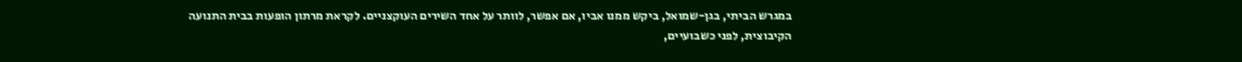במגרש הביתי, בגן-שמואל, ביקש ממנו אביו, אם אפשר, לוותר על אחד השירים העוקצניים. לקראת מרתון הופעות בבית התנועה הקיבוצית, לפני כשבועיים,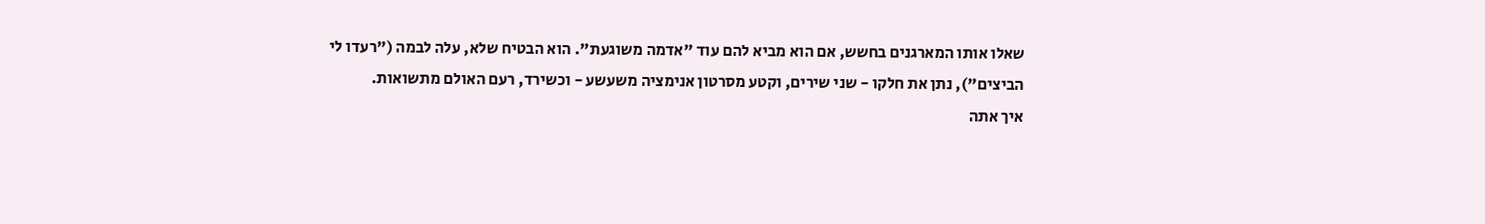שאלו אותו המארגנים בחשש, אם הוא מביא להם עוד "אדמה משוגעת". הוא הבטיח שלא, עלה לבמה ("רעדו לי הביצים"), נתן את חלקו - שני שירים, וקטע מסרטון אנימציה משעשע - וכשירד, רעם האולם מתשואות.
איך אתה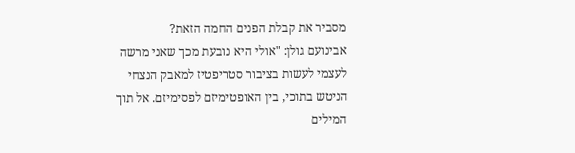מסביר את קבלת הפנים החמה הזאת?
אבינועם גולן: "אולי היא נובעת מכך שאני מרשה לעצמי לעשות בציבור סטריפטיז למאבק הנצחי הניטש בתוכי, בין האופטימיזם לפסימיזם. אל תוך המילים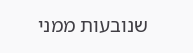שנובעות ממני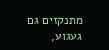מתנקזים גם געגוע,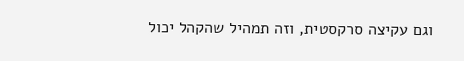וגם עקיצה סרקסטית, וזה תמהיל שהקהל יכול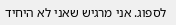לספוג. אני מרגיש שאני לא היחיד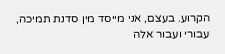הקרוע. בעצם, אני מייסד מין סדנת תמיכה, עבורי ועבור אלה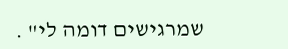שמרגישים דומה לי" .